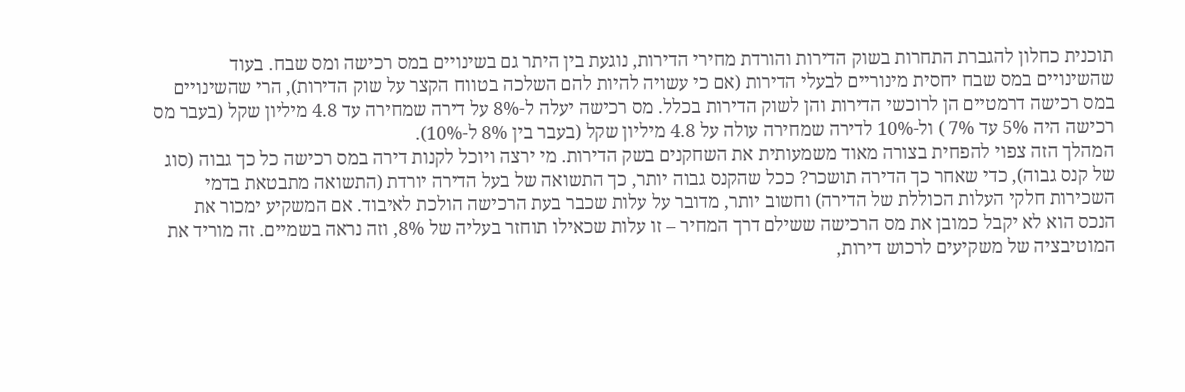תוכנית כחלון להגברת התחרות בשוק הדירות והורדת מחירי הדירות, נוגעת בין היתר גם בשינויים במס רכישה ומס שבח. בעוד שהשינויים במס שבח יחסית מינוריים לבעלי הדירות (אם כי עשויה להיות להם השלכה בטווח הקצר על שוק הדירות), הרי שהשינויים במס רכישה דרמטיים הן לרוכשי הדירות והן לשוק הדירות בכלל. מס רכישה יעלה ל-8% על דירה שמחירה עד 4.8 מיליון שקל (בעבר מס רכישה היה 5% עד 7% ) ול-10% לדירה שמחירה עולה על 4.8 מיליון שקל (בעבר בין 8% ל-10%).
המהלך הזה צפוי להפחית בצורה מאוד משמעותית את השחקנים בשק הדירות. מי ירצה ויוכל לקנות דירה במס רכישה כל כך גבוה (סוג של קנס גבוה), כדי שאחר כך הדירה תושכר? ככל שהקנס גבוה יותר, כך התשואה של בעל הדירה יורדת (התשואה מתבטאת בדמי השכירות חלקי העלות הכוללת של הדירה) וחשוב יותר, מדובר על עלות שכבר בעת הרכישה הולכת לאיבוד. אם המשקיע ימכור את הנכס הוא לא יקבל כמובן את מס הרכישה ששילם דרך המחיר – זו עלות שכאילו תוחזר בעליה של 8%, וזה נראה בשמיים. זה מוריד את המוטיבציה של משקיעים לרכוש דירות,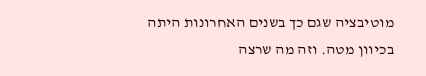מוטיבציה שגם כך בשנים האחרונות היתה בכיוון מטה. וזה מה שרצה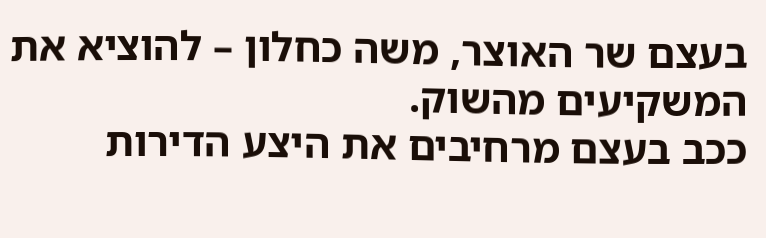בעצם שר האוצר, משה כחלון – להוציא את המשקיעים מהשוק.
ככב בעצם מרחיבים את היצע הדירות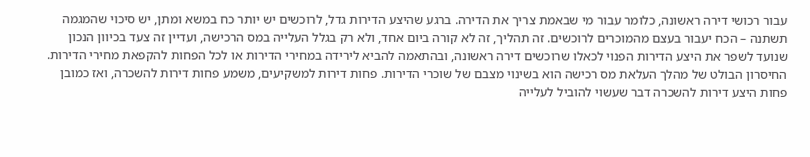עבור רכושי דירה ראשונה, כלומר עבור מי שבאמת צריך את הדירה. ברגע שהיצע הדירות גדל, לרוכשים יש יותר כח במשא ומתן, יש סיכוי שהמגמה תשתנה – הכח יעבור בעצם מהמוכרים לרוכשים. זה תהליך, זה לא קורה ביום אחד, ולא רק בגלל העלייה במס הרכישה, ועדיין זה צעד בכיוון הנכון שנועד לשפר את היצע הדירות הפנוי לכאלו שרוכשים דירה ראשונה, ובהתאמה להביא לירידה במחירי הדירות או לכל הפחות להקפאת מחירי הדירות.
החיסרון הבולט של מהלך העלאת מס רכישה הוא בשינוי מצבם של שוכרי הדירות. פחות דירות למשקיעים, משמע פחות דירות להשכרה, ואז כמובן פחות היצע דירות להשכרה דבר שעשוי להוביל לעלייה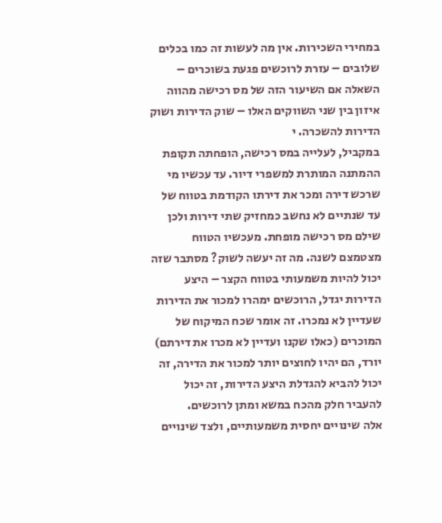במחירי השכירות. אין מה לעשות זה כמו בכלים שלובים – עזרת לרוכשים פגעת בשוכרים – השאלה אם השיעור הזה של מס רכישה מהווה איזון בין שני השווקים האלו – שוק הדירות ושוק הדירות להשכרה. י
במקביל, לעלייה במס רכישה, הופחתה תקופת ההמתנה המותרת למשפרי דיור. עד עכשיו מי שרכש דירה ומכר את דירתו הקודמת בטווח של עד שנתיים לא נחשב כמחזיק שתי דירות ולכן שילם מס רכישה מופחת. מעכשיו הטווח מצטמצם לשנה. מה זה יעשה לשוק? מסתבר שזה יכול להיות משמעותי בטווח הקצר – היצע הדירות יגדל, הרוכשים ימהרו למכור את הדירות שעדיין לא נמכרו. זה אומר שכח המיקוח של המוכרים (כאלו שקנו ועדיין לא מכרו את דירתם) יורד, הם יהיו לחוצים יותר למכור את הדירה, זה יכול להביא להגדלת היצע הדירות, זה יכול להעביר חלק מהכח במשא ומתן לרוכשים.
אלה שינויים יחסית משמעותיים, ולצד שינויים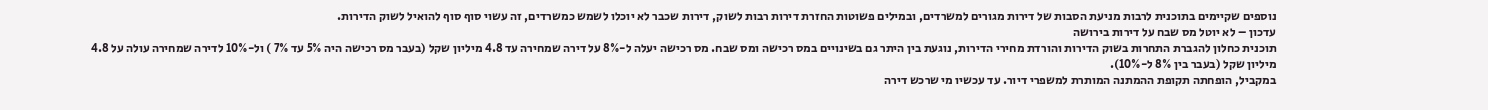נוספים שקיימים בתוכנית לרבות מניעת הסבות של דירות מגורים למשרדים, ובמילים פשוטות החזרת דירות רבות לשוק, דירות שכבר לא יוכלו לשמש כמשרדים, זה עשוי סוף סוף להואיל לשוק הדירות.
עדכון – לא יוטל מס שבח על דירות בירושה
תוכנית כחלון להגברת התחרות בשוק הדירות והורדת מחירי הדירות, נוגעת בין היתר גם בשינויים במס רכישה ומס שבח. מס רכישה יעלה ל-8% על דירה שמחירה עד 4.8 מיליון שקל (בעבר מס רכישה היה 5% עד 7% ) ול-10% לדירה שמחירה עולה על 4.8 מיליון שקל (בעבר בין 8% ל-10%).
במקביל, הופחתה תקופת ההמתנה המותרת למשפרי דיור. עד עכשיו מי שרכש דירה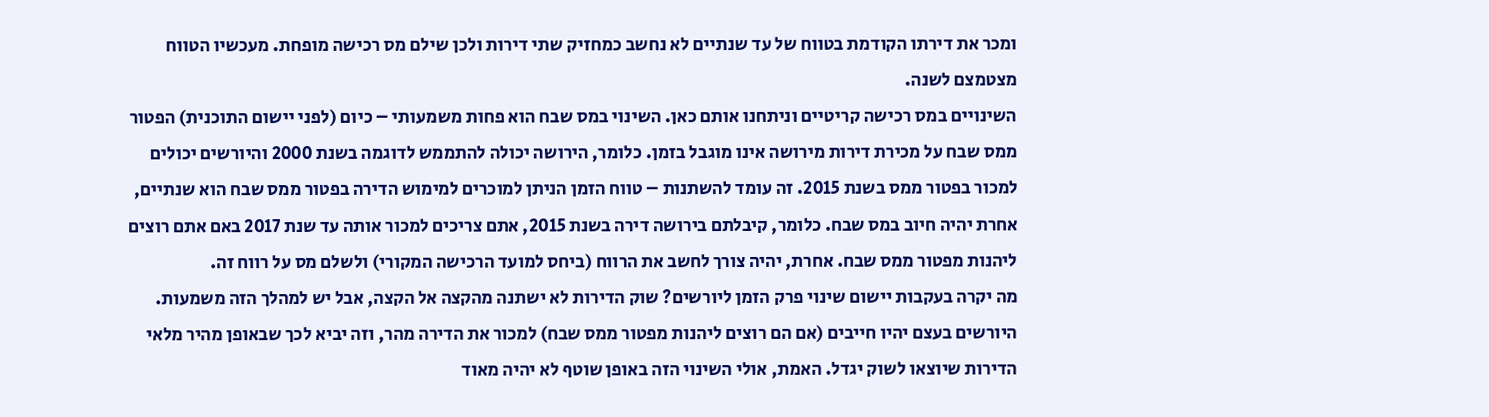ומכר את דירתו הקודמת בטווח של עד שנתיים לא נחשב כמחזיק שתי דירות ולכן שילם מס רכישה מופחת. מעכשיו הטווח מצטמצם לשנה.
השינויים במס רכישה קריטיים וניתחנו אותם כאן. השינוי במס שבח הוא פחות משמעותי – כיום (לפני יישום התוכנית) הפטור ממס שבח על מכירת דירות מירושה אינו מוגבל בזמן. כלומר, הירושה יכולה להתממש לדוגמה בשנת 2000 והיורשים יכולים למכור בפטור ממס בשנת 2015. זה עומד להשתנות – טווח הזמן הניתן למוכרים למימוש הדירה בפטור ממס שבח הוא שנתיים, אחרת יהיה חיוב במס שבח. כלומר, קיבלתם בירושה דירה בשנת 2015, אתם צריכים למכור אותה עד שנת 2017 באם אתם רוצים ליהנות מפטור ממס שבח. אחרת, יהיה צורך לחשב את הרווח (ביחס למועד הרכישה המקורי) ולשלם מס על רווח זה.
מה יקרה בעקבות יישום שינוי פרק הזמן ליורשים? שוק הדירות לא ישתנה מהקצה אל הקצה, אבל יש למהלך הזה משמעות. היורשים בעצם יהיו חייבים (אם הם רוצים ליהנות מפטור ממס שבח) למכור את הדירה מהר, וזה יביא לכך שבאופן מהיר מלאי הדירות שיוצאו לשוק יגדל. האמת, אולי השינוי הזה באופן שוטף לא יהיה מאוד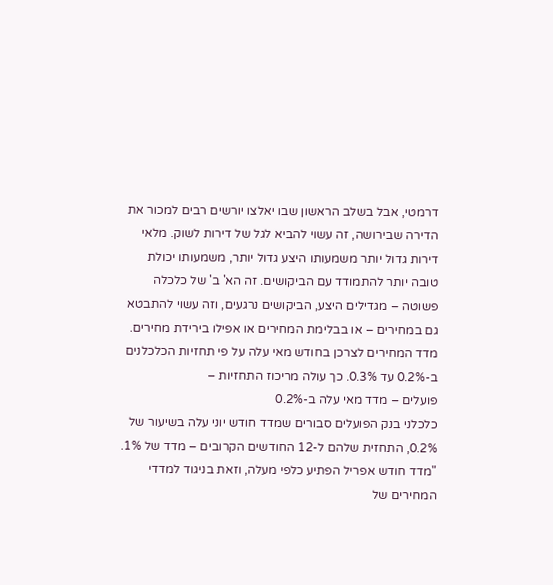דרמטי, אבל בשלב הראשון שבו יאלצו יורשים רבים למכור את הדירה שבירושה, זה עשוי להביא לגל של דירות לשוק. מלאי דירות גדול יותר משמעותו היצע גדול יותר, משמעותו יכולת טובה יותר להתמודד עם הביקושים. זה הא' ב' של כלכלה פשוטה – מגדילים היצע, הביקושים נרגעים, וזה עשוי להתבטא גם במחירים – או בבלימת המחירים או אפילו בירידת מחירים.
מדד המחירים לצרכן בחודש מאי עלה על פי תחזיות הכלכלנים ב-0.2% עד 0.3%. כך עולה מריכוז התחזיות –
פועלים – מדד מאי עלה ב-0.2%
כלכלני בנק הפועלים סבורים שמדד חודש יוני עלה בשיעור של 0.2%, התחזית שלהם ל-12 החודשים הקרובים – מדד של 1%.
"מדד חודש אפריל הפתיע כלפי מעלה, וזאת בניגוד למדדי המחירים של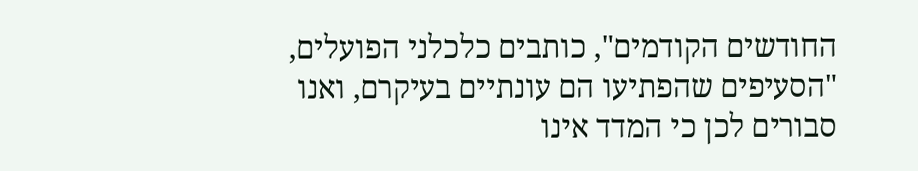החודשים הקודמים", כותבים כלכלני הפועלים, "הסעיפים שהפתיעו הם עונתיים בעיקרם, ואנו סבורים לכן כי המדד אינו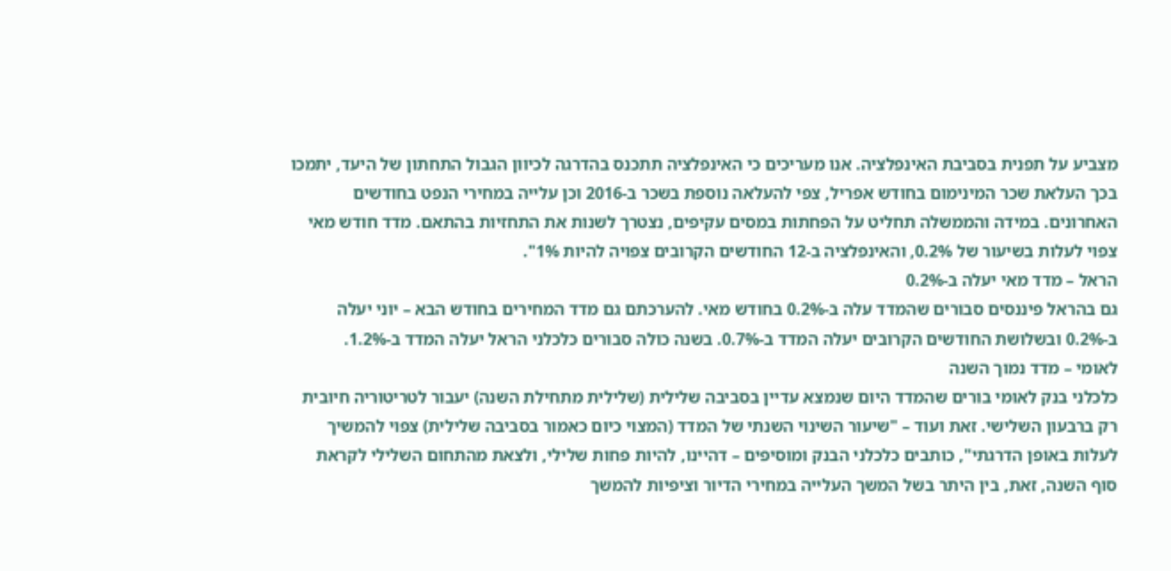מצביע על תפנית בסביבת האינפלציה. אנו מעריכים כי האינפלציה תתכנס בהדרגה לכיוון הגבול התחתון של היעד, יתמכו בכך העלאת שכר המינימום בחודש אפריל, צפי להעלאה נוספת בשכר ב-2016 וכן עלייה במחירי הנפט בחודשים האחרונים. במידה והממשלה תחליט על הפחתות במסים עקיפים, נצטרך לשנות את התחזיות בהתאם. מדד חודש מאי צפוי לעלות בשיעור של 0.2%, והאינפלציה ב-12 החודשים הקרובים צפויה להיות 1%".
הראל – מדד מאי יעלה ב-0.2%
גם בהראל פיננסים סבורים שהמדד עלה ב-0.2% בחודש מאי. להערכתם גם מדד המחירים בחודש הבא – יוני יעלה ב-0.2% ובשלושת החודשים הקרובים יעלה המדד ב-0.7%. בשנה כולה סבורים כלכלני הראל יעלה המדד ב-1.2%.
לאומי – מדד נמוך השנה
כלכלני בנק לאומי בורים שהמדד היום שנמצא עדיין בסביבה שלילית (שלילית מתחילת השנה) יעבור לטריטוריה חיובית רק ברבעון השלישי. זאת ועוד – "שיעור השינוי השנתי של המדד (המצוי כיום כאמור בסביבה שלילית) צפוי להמשיך לעלות באופן הדרגתי", כותבים כלכלני הבנק ומוסיפים – דהיינו, להיות פחות שלילי, ולצאת מהתחום השלילי לקראת סוף השנה, זאת, בין היתר בשל המשך העלייה במחירי הדיור וציפיות להמשך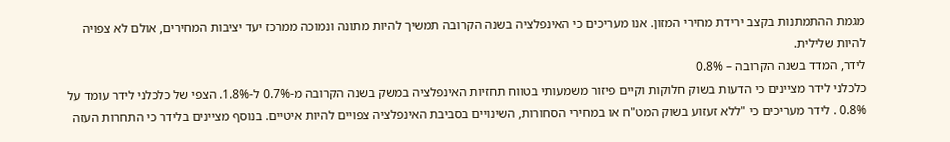מגמת ההתמתנות בקצב ירידת מחירי המזון. אנו מעריכים כי האינפלציה בשנה הקרובה תמשיך להיות מתונה ונמוכה ממרכז יעד יציבות המחירים, אולם לא צפויה להיות שלילית.
לידר, המדד בשנה הקרובה – 0.8%
כלכלני לידר מציינים כי הדעות בשוק חלוקות וקיים פיזור משמעותי בטווח תחזיות האינפלציה במשק בשנה הקרובה מ-0.7% ל-1.8%. הצפי של כלכלני לידר עומד על 0.8% . לידר מעריכים כי "ללא זעזוע בשוק המט"ח או במחירי הסחורות, השינויים בסביבת האינפלציה צפויים להיות איטיים. בנוסף מציינים בלידר כי התחרות העזה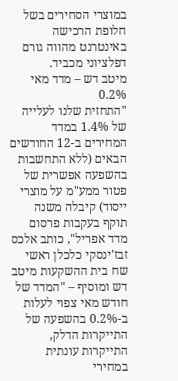במוצרי הסחירים בשל חלופת הרכישה באינטרנט מהווה גורם דפלציוני מכביד.
מיטב דש – מדד מאי 0.2%
"התחזית שלנו לעלייה של 1.4% במדד המחירים ב-12 החודשים הבאים (ללא התחשבות בהשפעה אפשרית של פטור ממע"מ על מוצרי ייסוד) קיבלה משנה תוקף בעקבות פרסום מדד אפריל", כותב אלכס זבז'ינסקי כלכלן ראשי שח בית ההשקעות מיטב דש ומוסיף – "המדד של חודש מאי צפוי לעלות ב-0.2% בהשפעה של התייקרות הדלק, התייקרות עונתית במחירי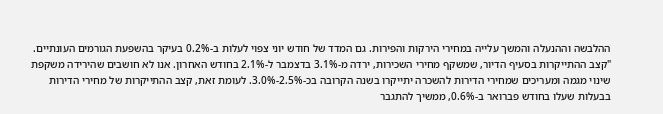ההלבשה וההנעלה והמשך עלייה במחירי הירקות והפירות. גם המדד של חודש יוני צפוי לעלות ב-0.2% בעיקר בהשפעת הגורמים העונתיים.
"קצב ההתייקרות בסעיף הדיור, שמשקף מחירי השכירות, ירדה מ-3.1% בדצמבר ל-2.1% בחודש האחרון. אנו לא חושבים שהירידה משקפת שינוי מגמה ומעריכים שמחירי הדירות להשכרה יתייקרו בשנה הקרובה בכ-2.5%-3.0%. לעומת זאת, קצב ההתייקרות של מחירי הדירות בבעלות שעלו בחודש פברואר ב-0.6%, ממשיך להתגבר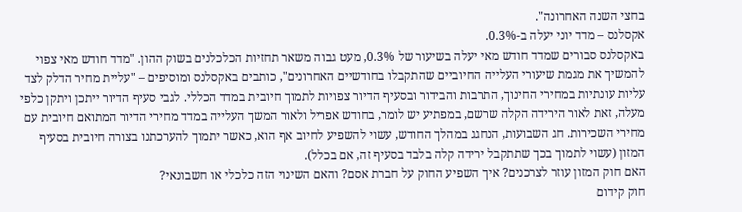בחצי השנה האחרונה".
אקסלנס – מדד יוני יעלה ב-0.3%.
באקסלנס סבורים שמדד חודש מאי יעלה בשיעור של 0.3%, מעט גבוה משאר תחזיות הכלכלנים בשוק ההון. "מדד חודש מאי צפוי להמשיך את מגמת שיעורי העלייה החיוביים שהתקבלו בחודשיים האחרונים", כותבים באקסלנס ומוסיפים – "עליית מחיר הדלק לצד עליות עונתיות במחירי החינוך, התרבות והבידור ובסעיף הדיור צפויות לתמוך חיובית במדד הכללי. לגבי סעיף הדיור ייתכן ויתקן כלפי מעלה, זאת לאור הירידה הקלה שרשם, במפתיע יש לומר, בחודש אפריל ולאור המשך העלייה במדד מחירי הדיור המתואם חיובית עם מחירי השכירות. חג השבועות, הנחגג במהלך החודש, עשוי להשפיע לחיוב אף הוא, כאשר יתמוך להערכתנו בצורה חיובית בסעיף המזון (עשוי לתמוך בכך שתתקבל ירידה קלה בלבד בסעיף זה, אם בכלל).
האם חוק המזון עוזר לצרכנים? איך השפיע החוק על חברת אסם? והאם השינוי הזה כלכלי או חשבונאי?
חוק קידום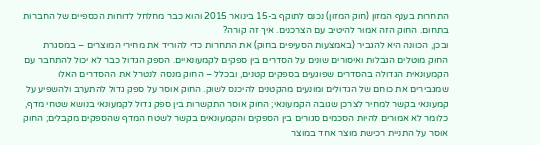התחרות בענף המזון (חוק המזון) נכנס לתוקף ב-15 בינואר 2015 והוא כבר מחלחל לדוחות הכספיים של החברות בתחום. החוק הזה אמור להיטיב עם הצרכנים. איך זה קורה?
ובכן, הכוונה היא להגביר (באמצעות הסעיפים בחוק) את התחרות כדי להוריד את מחירי המוצרים – במסגרת החוק מוטלים הגבלות ואיסורים שונים על הסדרים בין ספקים לקמעונאיים. הספק הגדול כבר לא יכול להתחבר עם הקמעונאית הגדולה בהסדרים שפוגעים בספקים קטנים, ובכלל – החוק מנסה לנטרל את ההסדרים האלו שמגבירים את כוחם של הגדולים ומונעים מהקטנים להיכנס לשוק. החוק אוסר על ספק גדול להתערב ולהשפיע על קמעונאי בקשר למחיר לצרכן שגובה הקמעונאי; החוק אוסר התקשרות בין ספק גדול לקמעונאי בנושא שטחי מדף, כלומר לא אמורים להיות הסכמים סגורים בין הספקים והקמעונאים בקשר לשטח המדף שהספקים מקבלים; החוק אוסר על התניית רכישת מוצר אחד במוצר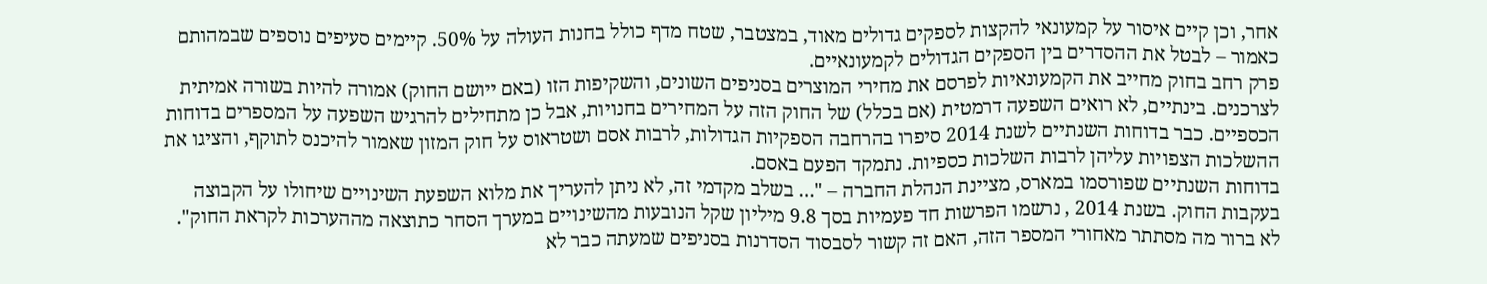אחר, וכן קיים איסור על קמעונאי להקצות לספקים גדולים מאוד, במצטבר, שטח מדף כולל בחנות העולה על 50%. קיימים סעיפים נוספים שבמהותם כאמור – לבטל את ההסדרים בין הספקים הגדולים לקמעונאיים.
פרק רחב בחוק מחייב את הקמעונאיות לפרסם את מחירי המוצרים בסניפים השונים, והשקיפות הזו (באם ייושם החוק) אמורה להיות בשורה אמיתית לצרכנים. בינתיים, לא רואים השפעה דרמטית (אם בכלל) של החוק הזה על המחירים בחנויות, אבל כן מתחילים להרגיש השפעה על המספרים בדוחות הכספיים. כבר בדוחות השנתיים לשנת 2014 סיפרו בהרחבה הספקיות הגדולות, לרבות אסם ושטראוס על חוק המזון שאמור להיכנס לתוקף, והציגו את ההשלכות הצפויות עליהן לרבות השלכות כספיות. נתמקד הפעם באסם.
בדוחות השנתיים שפורסמו במארס, מציינת הנהלת החברה – "… בשלב מקדמי זה, לא ניתן להעריך את מלוא השפעת השינויים שיחולו על הקבוצה בעקבות החוק. בשנת 2014 , נרשמו הפרשות חד פעמיות בסך 9.8 מיליון שקל הנובעות מהשינויים במערך הסחר כתוצאה מההערכות לקראת החוק". לא ברור מה מסתתר מאחורי המספר הזה, האם זה קשור לסבסוד הסדרנות בסניפים שמעתה כבר לא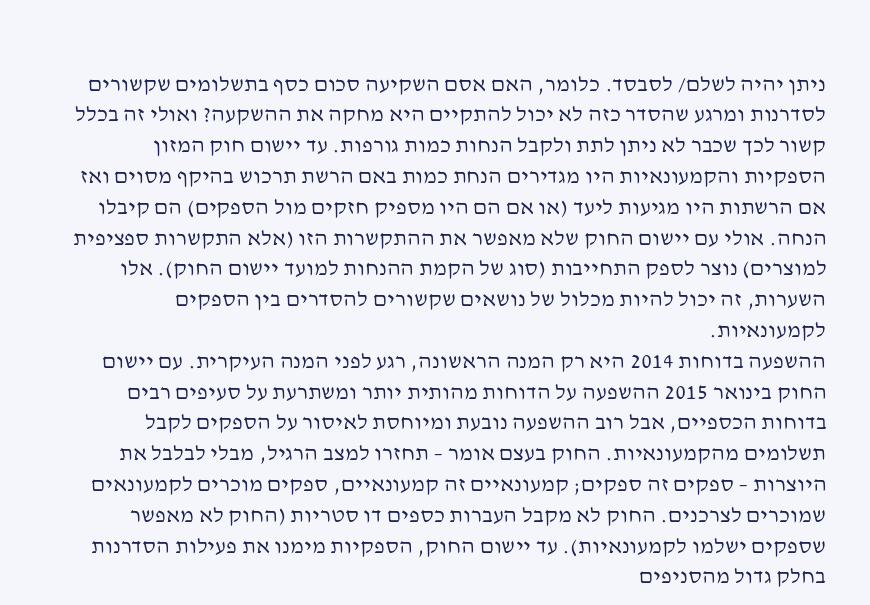ניתן יהיה לשלם/ לסבסד. כלומר, האם אסם השקיעה סכום כסף בתשלומים שקשורים לסדרנות ומרגע שהסדר כזה לא יכול להתקיים היא מחקה את ההשקעה? ואולי זה בכלל קשור לכך שכבר לא ניתן לתת ולקבל הנחות כמות גורפות. עד יישום חוק המזון הספקיות והקמעונאיות היו מגדירים הנחת כמות באם הרשת תרכוש בהיקף מסוים ואז אם הרשתות היו מגיעות ליעד (או אם הם היו מספיק חזקים מול הספקים) הם קיבלו הנחה. אולי עם יישום החוק שלא מאפשר את ההתקשרות הזו (אלא התקשרות ספציפית למוצרים) נוצר לספק התחייבות (סוג של הקמת ההנחות למועד יישום החוק). אלו השערות, זה יכול להיות מכלול של נושאים שקשורים להסדרים בין הספקים לקמעונאיות.
ההשפעה בדוחות 2014 היא רק המנה הראשונה, רגע לפני המנה העיקרית. עם יישום החוק בינואר 2015 ההשפעה על הדוחות מהותית יותר ומשתרעת על סעיפים רבים בדוחות הכספיים, אבל רוב ההשפעה נובעת ומיוחסת לאיסור על הספקים לקבל תשלומים מהקמעונאיות. החוק בעצם אומר – תחזרו למצב הרגיל, מבלי לבלבל את היוצרות – ספקים זה ספקים; קמעונאיים זה קמעונאיים, ספקים מוכרים לקמעונאים שמוכרים לצרכנים. החוק לא מקבל העברות כספים דו סטריות (החוק לא מאפשר שספקים ישלמו לקמעונאיות). עד יישום החוק, הספקיות מימנו את פעילות הסדרנות בחלק גדול מהסניפים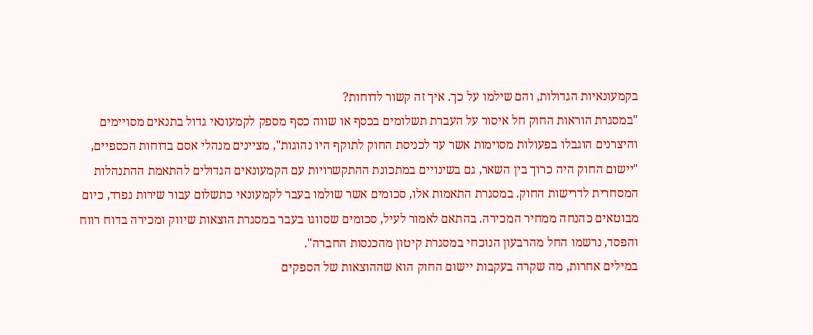בקמעונאיות הגדולות, והם שילמו על כך. איך זה קשור לדוחות?
"במסגרת הוראות החוק חל איסור על העברת תשלומים בכסף או שווה כסף מספק לקמעונאי גדול בתנאים מסויימים והיצרנים הוגבלו בפעולות מסוימות אשר עד לכניסת החוק לתוקף היו נהוגות", מציינים מנהלי אסם בדוחות הכספיים, "יישום החוק היה כרוך בין השאר, גם בשינויים במתכונת ההתקשרויות עם הקמעונאים הגדולים להתאמת ההתנהלות המסחרית לדרישות החוק. במסגרת התאמות אלו, סכומים אשר שולמו בעבר לקמעונאי כתשלום עבור שירות נפרד, כיום מבוטאים כהנחה ממחיר המכירה. בהתאם לאמור לעיל, סכומים שסווגו בעבר במסגרת הוצאות שיווק ומכירה בדוח רווח והפסד, נרשמו החל מהרבעון הנוכחי במסגרת קיטון מהכנסות החברה".
במילים אחרות, מה שקרה בעקבות יישום החוק הוא שההוצאות של הספקים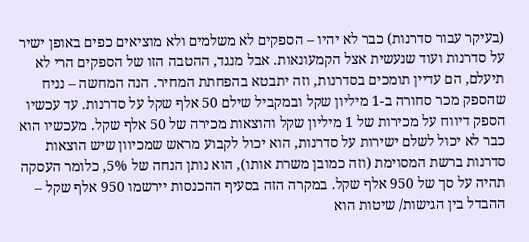(בעיקר עבור סדרנות) כבר לא יהיו – הספקים לא משלמים ולא מוציאים כפים באופן ישיר על סדרנות ועוד שנעשית אצל הקמעונאות. אבל מנגד, ההטבה הזו של הספקים הרי לא תיעלם, הם עדיין תומכים בסדרנות, וזה יתבטא בהפחתת המחיר. הנה המחשה – נניח שהספק מכר סחורה ב-1 מיליון שקל ובמקביל שילם 50 אלף שקל על סדרנות. עד עכשיו הספק דיווח על מכירות של 1 מיליון שקל והוצאות מכירה של 50 אלף שקל. מעכשיו הוא כבר לא יכול לשלם ישירות על סדרנות, הוא יכול לקבוע מראש שמכיוון שיש הוצאות סדרנות ברשת המסוימת (וזה כמובן משרת אותו), הוא נותן הנחה של 5%, כלומר העסקה תהיה על סך של 950 אלף שקל. במקרה הזה בסעיף ההכנסות יירשמו 950 אלף שקל – ההבדל בין הגישות/ שיטות הוא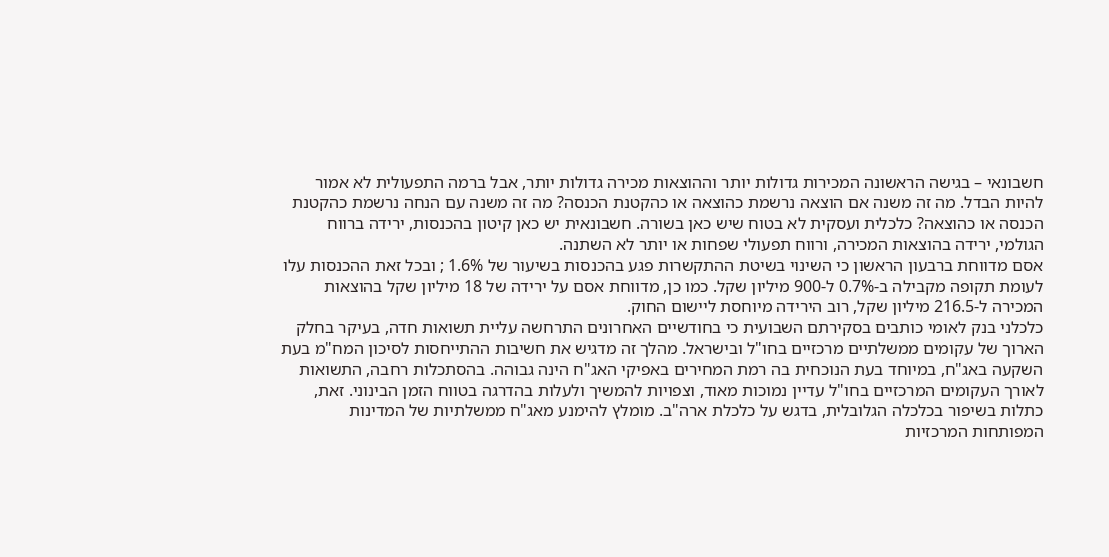חשבונאי – בגישה הראשונה המכירות גדולות יותר וההוצאות מכירה גדולות יותר, אבל ברמה התפעולית לא אמור להיות הבדל. מה זה משנה אם הוצאה נרשמת כהוצאה או כהקטנת הכנסה? מה זה משנה עם הנחה נרשמת כהקטנת הכנסה או כהוצאה? כלכלית ועסקית לא בטוח שיש כאן בשורה. חשבונאית יש כאן קיטון בהכנסות, ירידה ברווח הגולמי, ירידה בהוצאות המכירה, ורווח תפעולי שפחות או יותר לא השתנה.
אסם מדווחת ברבעון הראשון כי השינוי בשיטת ההתקשרות פגע בהכנסות בשיעור של 1.6% ; ובכל זאת ההכנסות עלו לעומת תקופה מקבילה ב-0.7% ל-900 מיליון שקל. כמו כן, מדווחת אסם על ירידה של 18 מיליון שקל בהוצאות המכירה ל-216.5 מיליון שקל, רוב הירידה מיוחסת ליישום החוק.
כלכלני בנק לאומי כותבים בסקירתם השבועית כי בחודשיים האחרונים התרחשה עליית תשואות חדה, בעיקר בחלק הארוך של עקומים ממשלתיים מרכזיים בחו"ל ובישראל. מהלך זה מדגיש את חשיבות ההתייחסות לסיכון המח"מ בעת השקעה באג"ח, במיוחד בעת הנוכחית בה רמת המחירים באפיקי האג"ח הינה גבוהה. בהסתכלות רחבה, התשואות לאורך העקומים המרכזיים בחו"ל עדיין נמוכות מאוד, וצפויות להמשיך ולעלות בהדרגה בטווח הזמן הבינוני. זאת, כתלות בשיפור בכלכלה הגלובלית, בדגש על כלכלת ארה"ב. מומלץ להימנע מאג"ח ממשלתיות של המדינות המפותחות המרכזיות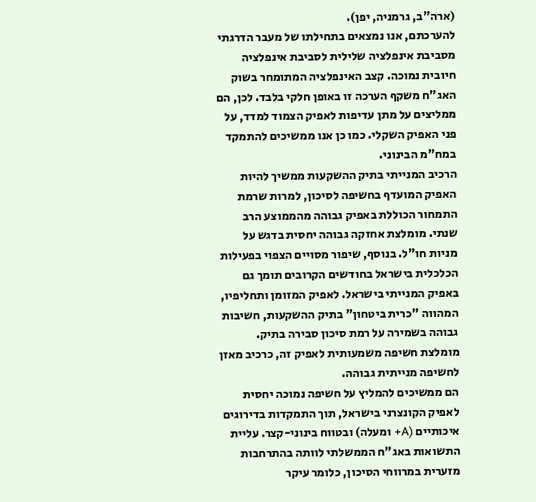(ארה"ב, גרמניה, יפן).
להערכתם, אנו נמצאים בתחילתו של מעבר הדרגתי מסביבת אינפלציה שלילית לסביבת אינפלציה חיובית נמוכה. קצב האינפלציה המתומחר בשוק האג"ח משקף הערכה זו באופן חלקי בלבד. לכן, הם ממליצים על מתן עדיפות לאפיק הצמוד למדד, על פני האפיק השקלי. כמו כן אנו ממשיכים להתמקד במח"מ הבינוני.
הרכיב המנייתי בתיק ההשקעות ממשיך להיות האפיק המועדף בחשיפה לסיכון, למרות שרמת התמחור הכוללת באפיק גבוהה מהממוצע הרב שנתי. מומלצת אחזקה גבוהה יחסית בדגש על מניות חו"ל. בנוסף, שיפור מסויים הצפוי בפעילות הכלכלית בישראל בחודשים הקרובים תומך גם באפיק המנייתי בישראל. לאפיק המזומן ותחליפיו, המהווה "כרית ביטחון" בתיק ההשקעות, חשיבות גבוהה בשמירה על רמת סיכון סבירה בתיק. מומלצת חשיפה משמעותית לאפיק זה, כרכיב מאזן לחשיפה מנייתית גבוהה.
הם ממשיכים להמליץ על חשיפה נמוכה יחסית לאפיק הקונצרני בישראל, תוך התמקדות בדירוגים איכותיים (A+ ומעלה) ובטווח בינוני-קצר. עליית התשואות באג"ח הממשלתי לוותה בהתרחבות מזערית במרווחי הסיכון, כלומר עיקר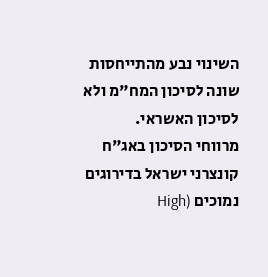השינוי נבע מהתייחסות שונה לסיכון המח"מ ולא לסיכון האשראי.
מרווחי הסיכון באג"ח קונצרני ישראל בדירוגים נמוכים (High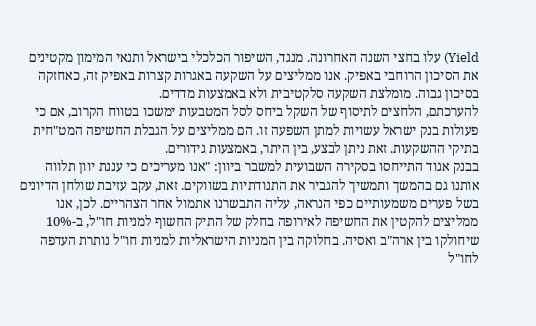Yield) עלו בחצי השנה האחרונה. מנגד, השיפור הכלכלי בישראל ותנאי המימון מקטינים את הסיכון הרוחבי באפיק. אנו ממליצים על השקעה באגרות קצרות באפיק זה, כאחזקה בסיכון גבוה. מומלצת השקעה סלקטיבית ולא באמצעות מדדים.
להערכתם, הלחצים לתיסוף של השקל ביחס לסל המטבעות ימשכו בטווח הקרוב, אם כי פעולות בנק ישראל עשויות למתן השפעה זו. הם ממליצים על הגבלת החשיפה המט"חית בתיקי ההשקעות. זאת ניתן לבצע, בין היתר, באמצעות גידורים.
בבנק אגוד התייחסו בסקירה השבועית למשבר ביוון: "אנו מעריכים כי עננת יוון תלווה אותנו גם בהמשך ותמשיך להגביר את התנודתיות בשווקים. זאת, עקב עזיבת שולחן הדיונים בשל פערים משמעותיים כפי הנראה, עליה התבשרנו אתמול אחר הצהריים. לכן, אנו ממליצים להקטין את החשיפה לאירופה בחלק של התיק החשוף למניות חו"ל, ב-10% שיחולקו בין ארה"ב ואסיה. בחלוקה בין המניות הישראליות למניות חו"ל נותרת העדפה לחו"ל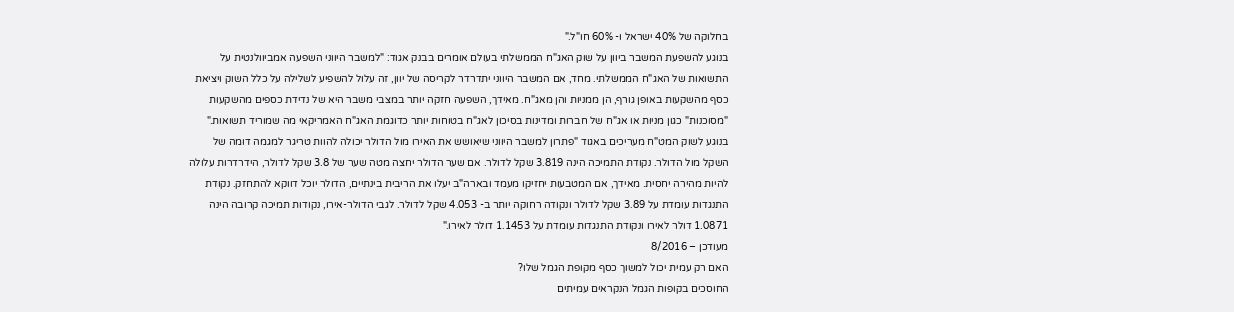בחלוקה של 40% ישראל ו- 60% חו"ל."
בנוגע להשפעת המשבר ביוון על שוק האג"ח הממשלתי בעולם אומרים בבנק אגוד: "למשבר היווני השפעה אמביוולנטית על התשואות של האג"ח הממשלתי. מחד, אם המשבר היווני יתדרדר לקריסה של יוון, זה עלול להשפיע לשלילה על כלל השוק ויציאת כסף מהשקעות באופן גורף, הן ממניות והן מאג"ח. מאידך, השפעה חזקה יותר במצבי משבר היא של נדידת כספים מהשקעות "מסוכנות" כגון מניות או אג"ח של חברות ומדינות בסיכון לאג"ח בטוחות יותר כדוגמת האג"ח האמריקאי מה שמוריד תשואות."
בנוגע לשוק המט"ח מעריכים באגוד "פתרון למשבר היווני שיאושש את האירו מול הדולר יכולה להוות טריגר למגמה דומה של השקל מול הדולר. נקודת התמיכה הינה 3.819 שקל לדולר. אם שער הדולר יחצה מטה שער של 3.8 שקל לדולר, הידרדרות עלולה להיות מהירה יחסית. מאידך, אם המטבעות יחזיקו מעמד ובארה"ב יעלו את הריבית בינתיים, הדולר יוכל דווקא להתחזק. נקודת התנגדות עומדת על 3.89 שקל לדולר ונקודה רחוקה יותר ב- 4.053 שקל לדולר. לגבי הדולר-אירו, נקודות תמיכה קרובה הינה 1.0871 דולר לאירו ונקודת התנגדות עומדת על 1.1453 דולר לאירו."
מעודכן – 8/2016
האם רק עמית יכול למשוך כסף מקופת הגמל שלו?
החוסכים בקופות הגמל הנקראים עמיתים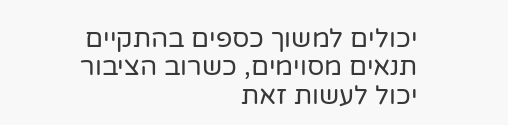יכולים למשוך כספים בהתקיים תנאים מסוימים, כשרוב הציבור יכול לעשות זאת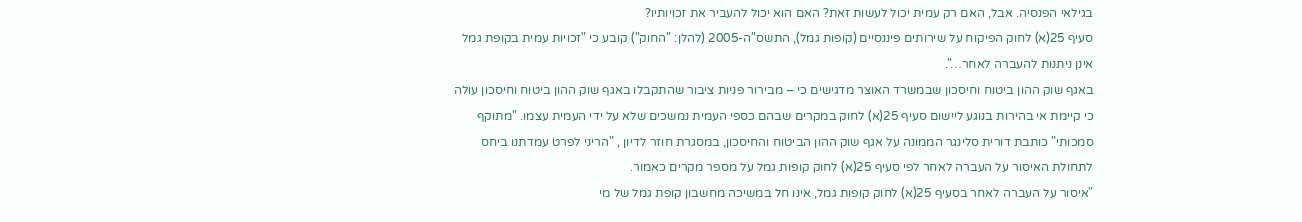בגילאי הפנסיה. אבל, האם רק עמית יכול לעשות זאת? האם הוא יכול להעביר את זכויותיו?
סעיף 25(א) לחוק הפיקוח על שירותים פיננסיים (קופות גמל), התשס"ה-2005 (להלן: "החוק") קובע כי "זכויות עמית בקופת גמל אינן ניתנות להעברה לאחר…".
באגף שוק ההון ביטוח וחיסכון שבמשרד האוצר מדגישים כי – מבירור פניות ציבור שהתקבלו באגף שוק ההון ביטוח וחיסכון עולה כי קיימת אי בהירות בנוגע ליישום סעיף 25(א) לחוק במקרים שבהם כספי העמית נמשכים שלא על ידי העמית עצמו. "מתוקף סמכותי" כותבת דורית סלינגר הממונה על אגף שוק ההון הביטוח והחיסכון, במסגרת חוזר לדיון , "הריני לפרט עמדתנו ביחס לתחולת האיסור על העברה לאחר לפי סעיף 25(א) לחוק קופות גמל על מספר מקרים כאמור.
"איסור על העברה לאחר בסעיף 25(א) לחוק קופות גמל, אינו חל במשיכה מחשבון קופת גמל של מי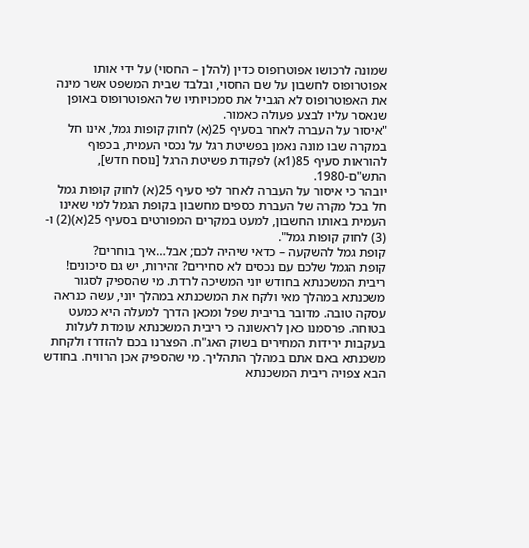שמונה לרכושו אפוטרופוס כדין (להלן – החסוי) על ידי אותו אפוטרופוס לחשבון על שם החסוי, ובלבד שבית המשפט אשר מינה את האפוטרופוס לא הגביל את סמכויותיו של האפוטרופוס באופן שנאסר עליו לבצע פעולה כאמור.
"איסור על העברה לאחר בסעיף 25(א) לחוק קופות גמל, אינו חל במקרה שבו מונה נאמן בפשיטת רגל על נכסי העמית, בכפוף להוראות סעיף 85(1א) לפקודת פשיטת הרגל [נוסח חדש], התש"ם-1980.
יובהר כי איסור על העברה לאחר לפי סעיף 25(א) לחוק קופות גמל חל בכל מקרה של העברת כספים מחשבון בקופת הגמל למי שאינו העמית באותו החשבון, למעט במקרים המפורטים בסעיף 25(א)(2) ו- (3) לחוק קופות גמל".
קופת גמל להשקעה – כדאי שיהיה לכם; אבל…איך בוחרים?
קופת הגמל שלכם עם נכסים לא סחירים? זהירות, יש גם סיכונים!
ריבית המשכנתא בחודש יוני המשיכה לרדת. מי שהספיק לסגור משכנתא במהלך מאי ולקח את המשכנתא במהלך יוני, עשה כנראה עסקה טובה. מדובר בריבית שפל ומכאן הדרך למעלה היא כמעט בטוחה. פרסמנו כאן לראשונה כי ריבית המשכנתא עומדת לעלות בעקבות ירידות המחירים בשוק האג"ח. הפצרנו בכם להזדרז ולקחת משכנתא באם אתם במהלך התהליך. מי שהספיק אכן הרוויח. בחודש הבא צפויה ריבית המשכנתא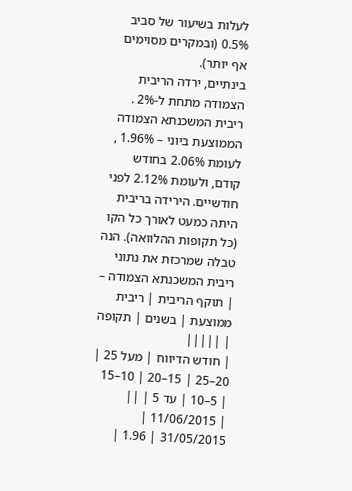לעלות בשיעור של סביב 0.5% (ובמקרים מסוימים אף יותר).
בינתיים, ירדה הריבית הצמודה מתחת ל-2% . ריבית המשכנתא הצמודה הממוצעת ביוני – 1.96% , לעומת 2.06% בחודש קודם, ולעומת 2.12% לפני חודשיים. הירידה בריבית היתה כמעט לאורך כל הקו (כל תקופות ההלוואה). הנה טבלה שמרכזת את נתוני ריבית המשכנתא הצמודה –
| תוקף הריבית | ריבית ממוצעת | בשנים | תקופה | |||||
| חודש הדיווח | מעל 25 | 20–25 | 15–20 | 10–15 | 5–10 | עד 5 | ||
| 11/06/2015 | 31/05/2015 | 1.96 |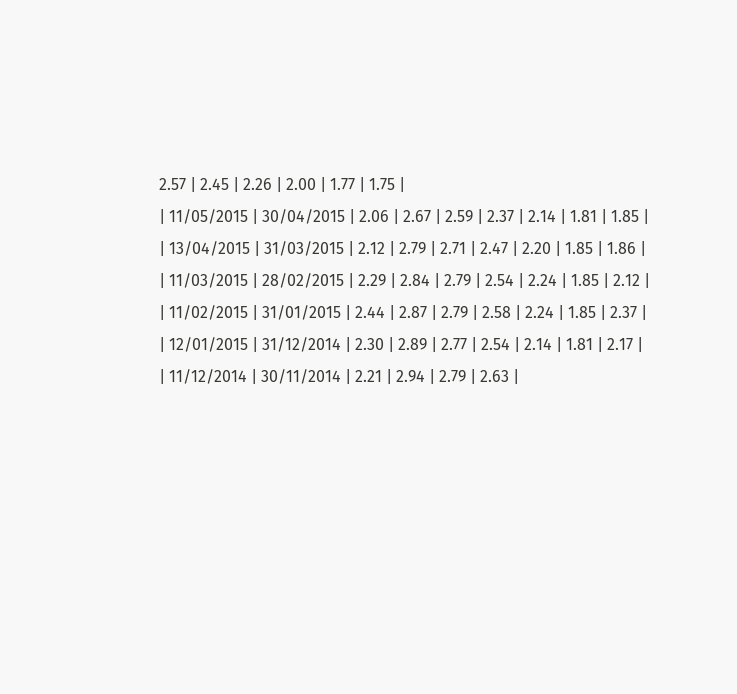2.57 | 2.45 | 2.26 | 2.00 | 1.77 | 1.75 |
| 11/05/2015 | 30/04/2015 | 2.06 | 2.67 | 2.59 | 2.37 | 2.14 | 1.81 | 1.85 |
| 13/04/2015 | 31/03/2015 | 2.12 | 2.79 | 2.71 | 2.47 | 2.20 | 1.85 | 1.86 |
| 11/03/2015 | 28/02/2015 | 2.29 | 2.84 | 2.79 | 2.54 | 2.24 | 1.85 | 2.12 |
| 11/02/2015 | 31/01/2015 | 2.44 | 2.87 | 2.79 | 2.58 | 2.24 | 1.85 | 2.37 |
| 12/01/2015 | 31/12/2014 | 2.30 | 2.89 | 2.77 | 2.54 | 2.14 | 1.81 | 2.17 |
| 11/12/2014 | 30/11/2014 | 2.21 | 2.94 | 2.79 | 2.63 |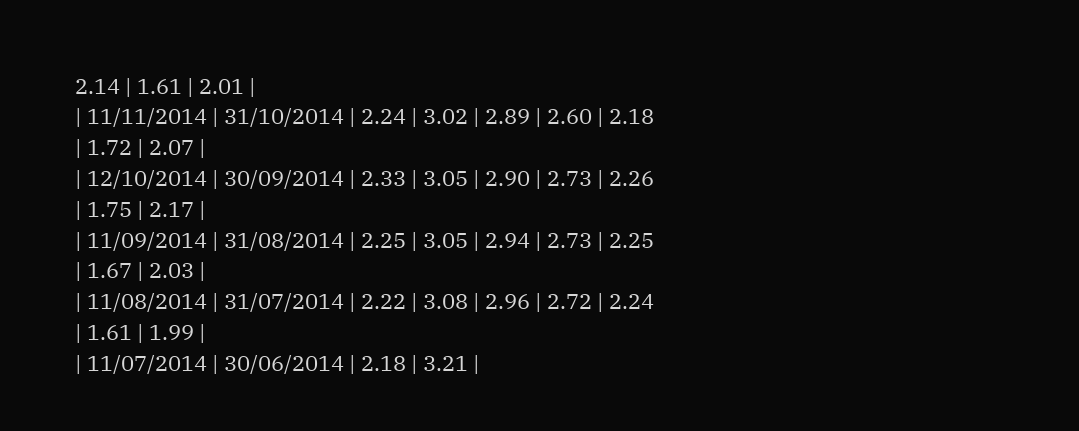2.14 | 1.61 | 2.01 |
| 11/11/2014 | 31/10/2014 | 2.24 | 3.02 | 2.89 | 2.60 | 2.18 | 1.72 | 2.07 |
| 12/10/2014 | 30/09/2014 | 2.33 | 3.05 | 2.90 | 2.73 | 2.26 | 1.75 | 2.17 |
| 11/09/2014 | 31/08/2014 | 2.25 | 3.05 | 2.94 | 2.73 | 2.25 | 1.67 | 2.03 |
| 11/08/2014 | 31/07/2014 | 2.22 | 3.08 | 2.96 | 2.72 | 2.24 | 1.61 | 1.99 |
| 11/07/2014 | 30/06/2014 | 2.18 | 3.21 |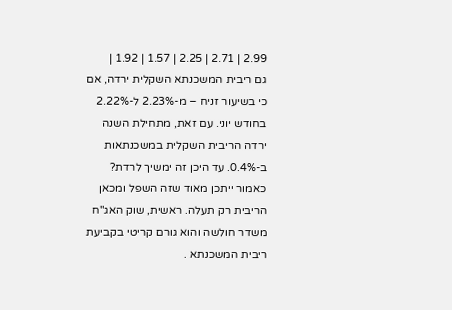2.99 | 2.71 | 2.25 | 1.57 | 1.92 |
גם ריבית המשכנתא השקלית ירדה, אם כי בשיעור זניח – מ-2.23% ל-2.22% בחודש יוני. עם זאת, מתחילת השנה ירדה הריבית השקלית במשכנתאות ב-0.4%. עד היכן זה ימשיך לרדת? כאמור ייתכן מאוד שזה השפל ומכאן הריבית רק תעלה. ראשית, שוק האג"ח משדר חולשה והוא גורם קריטי בקביעת ריבית המשכנתא .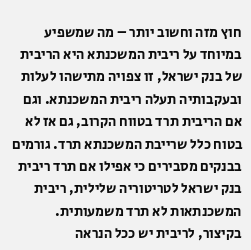חוץ מזה וחשוב יותר – מה שמשפיע במיוחד על ריבית המשכנתא היא הריבית של בנק ישראל, זו צפויה מתישהו לעלות ובעקבותיה תעלה ריבית המשכנתא. וגם אם הריבית תרד בטווח הקרוב, גם אז לא בטוח כלל שרייבת המשכנתא תרד. גורמים בבנקים מסבירים כי אפילו אם תרד ריבית בנק ישראל לטריטוריה שלילית, ריבית המשכנתאות לא תרד משמעותית. בקיצור, לריבית יש ככל הנראה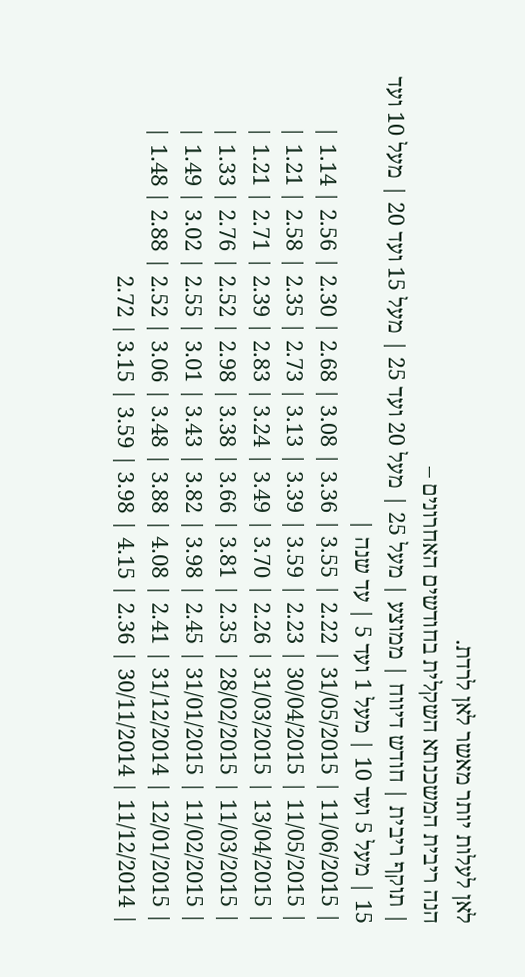לאן לעלות יותר מאשר לאן לרדת.
הנה ריבית המשכנתא השקלית בחודשים האחרונים –
| תוקף ריבית | חודש דיווח | ממוצע | מעל 25 | מעל 20 ועד 25 | מעל 15 ועד 20 | מעל 10 ועד 15 | מעל 5 ועד 10 | מעל 1 ועד 5 | עד שנה |
| 11/06/2015 | 31/05/2015 | 2.22 | 3.55 | 3.36 | 3.08 | 2.68 | 2.30 | 2.56 | 1.14 |
| 11/05/2015 | 30/04/2015 | 2.23 | 3.59 | 3.39 | 3.13 | 2.73 | 2.35 | 2.58 | 1.21 |
| 13/04/2015 | 31/03/2015 | 2.26 | 3.70 | 3.49 | 3.24 | 2.83 | 2.39 | 2.71 | 1.21 |
| 11/03/2015 | 28/02/2015 | 2.35 | 3.81 | 3.66 | 3.38 | 2.98 | 2.52 | 2.76 | 1.33 |
| 11/02/2015 | 31/01/2015 | 2.45 | 3.98 | 3.82 | 3.43 | 3.01 | 2.55 | 3.02 | 1.49 |
| 12/01/2015 | 31/12/2014 | 2.41 | 4.08 | 3.88 | 3.48 | 3.06 | 2.52 | 2.88 | 1.48 |
| 11/12/2014 | 30/11/2014 | 2.36 | 4.15 | 3.98 | 3.59 | 3.15 | 2.72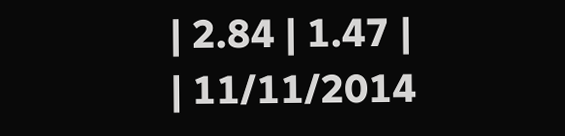| 2.84 | 1.47 |
| 11/11/2014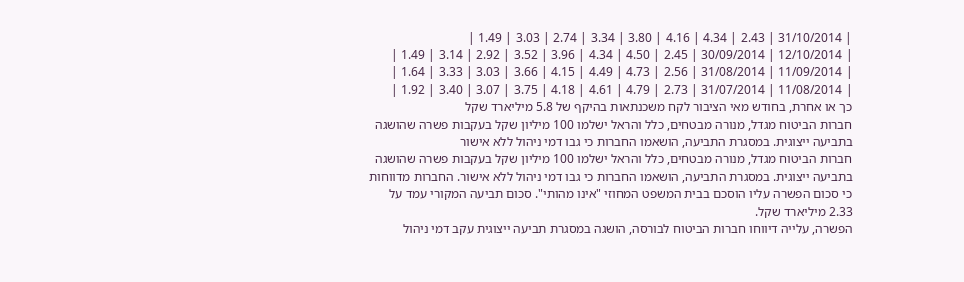| 31/10/2014 | 2.43 | 4.34 | 4.16 | 3.80 | 3.34 | 2.74 | 3.03 | 1.49 |
| 12/10/2014 | 30/09/2014 | 2.45 | 4.50 | 4.34 | 3.96 | 3.52 | 2.92 | 3.14 | 1.49 |
| 11/09/2014 | 31/08/2014 | 2.56 | 4.73 | 4.49 | 4.15 | 3.66 | 3.03 | 3.33 | 1.64 |
| 11/08/2014 | 31/07/2014 | 2.73 | 4.79 | 4.61 | 4.18 | 3.75 | 3.07 | 3.40 | 1.92 |
כך או אחרת, בחודש מאי הציבור לקח משכנתאות בהיקף של 5.8 מיליארד שקל
חברות הביטוח מגדל, מנורה מבטחים, כלל והראל ישלמו 100 מיליון שקל בעקבות פשרה שהושגה בתביעה ייצוגית. במסגרת התביעה, הושאמו החברות כי גבו דמי ניהול ללא אישור
חברות הביטוח מגדל, מנורה מבטחים, כלל והראל ישלמו 100 מיליון שקל בעקבות פשרה שהושגה בתביעה ייצוגית. במסגרת התביעה, הושאמו החברות כי גבו דמי ניהול ללא אישור. החברות מדווחות כי סכום הפשרה עליו הוסכם בבית המשפט המחוזי "אינו מהותי". סכום תביעה המקורי עמד על 2.33 מיליארד שקל.
הפשרה, עלייה דיווחו חברות הביטוח לבורסה, הושגה במסגרת תביעה ייצוגית עקב דמי ניהול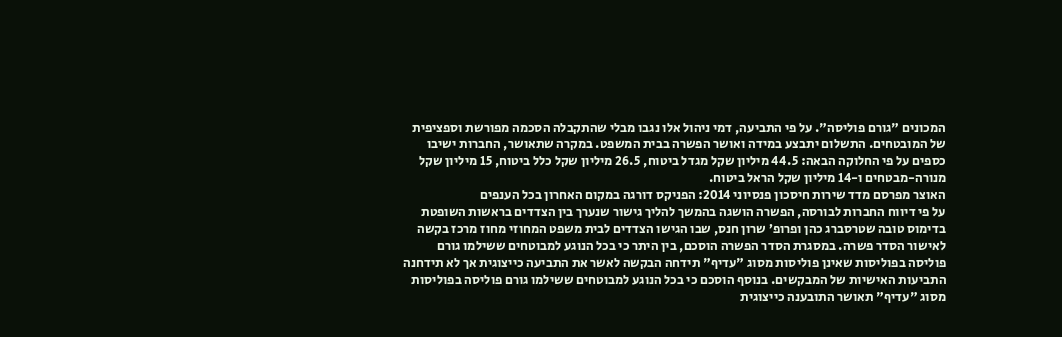המכונים "גורם פוליסה". על פי התביעה, דמי ניהול אלו נגבו מבלי שהתקבלה הסכמה מפורשת וספציפית של המובטחים. התשלום יתבצע במידה ואושר הפשרה בבית המשפט. במקרה שתאושר, החברות ישיבו כספים על פי החלוקה הבאה: 44.5 מיליון שקל מגדל ביטוח, 26.5 מיליון שקל כלל ביטוח, 15 מיליון שקל מנורה-מבטחים ו-14 מיליון שקל הראל ביטוח.
האוצר מפרסם מדד שירות חיסכון פנסיוני 2014: הפניקס דורגה במקום האחרון בכל הענפים
על פי דיווח החברות לבורסה, הפשרה הושגה בהמשך להליך גישור שנערך בין הצדדים בראשות השופטת בדימוס טובה שטרסברג כהן ופרופ’ שרון חנס, שבו הגישו הצדדים לבית משפט המחוזי מחוז מרכז בקשה לאישור הסדר פשרה. במסגרת הסדר הפשרה הוסכם, בין היתר כי בכל הנוגע למבוטחים ששילמו גורם פוליסה בפוליסות שאינן פוליסות מסוג "עדיף" תידחה הבקשה לאשר את התביעה כייצוגית אך לא תידחנה התביעות האישיות של המבקשים. בנוסף הוסכם כי בכל הנוגע למבוטחים ששילמו גורם פוליסה בפוליסות מסוג "עדיף" תאושר התובענה כייצוגית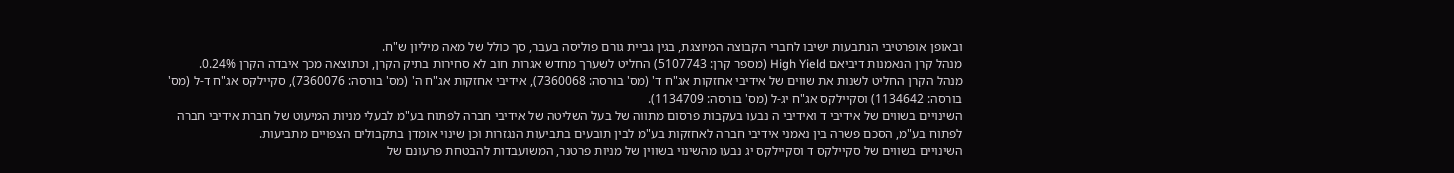ובאופן אופרטיבי הנתבעות ישיבו לחברי הקבוצה המיוצגת, בגין גביית גורם פוליסה בעבר, סך כולל של מאה מיליון ש"ח.
מנהל קרן הנאמנות דיביאם High Yield (מספר קרן: 5107743) החליט לשערך מחדש אגרות חוב לא סחירות בתיק הקרן, וכתוצאה מכך איבדה הקרן 0.24%.
מנהל הקרן החליט לשנות את שווים של אידיבי אחזקות אג"ח ד' (מס' בורסה: 7360068), אידיבי אחזקות אג"ח ה' (מס' בורסה: 7360076), סקיילקס אג"ח ד-ל (מס' בורסה: 1134642) וסקיילקס אג"ח יג-ל (מס' בורסה: 1134709).
השינויים בשווים של אידיבי ד ואידיבי ה נבעו בעקבות פרסום מתווה של בעל השליטה של אידיבי חברה לפתוח בע"מ לבעלי מניות המיעוט של חברת אידיבי חברה לפתוח בע"מ, הסכם פשרה בין נאמני אידיבי חברה לאחזקות בע"מ לבין תובעים בתביעות הנגזרות וכן שינוי אומדן בתקבולים הצפויים מתביעות.
השינויים בשווים של סקיילקס ד וסקיילקס יג נבעו מהשינוי בשווין של מניות פרטנר, המשועבדות להבטחת פרעונם של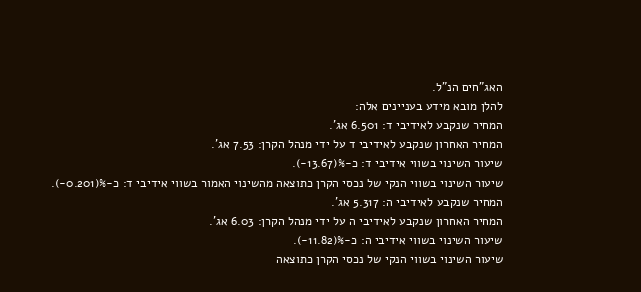האג"חים הנ"ל.
להלן מובא מידע בעניינים אלה:
המחיר שנקבע לאידיבי ד: 6.501 אג'.
המחיר האחרון שנקבע לאידיבי ד על ידי מנהל הקרן: 7.53 אג'.
שיעור השינוי בשווי אידיבי ד: כ-%(13.67-).
שיעור השינוי בשווי הנקי של נכסי הקרן כתוצאה מהשינוי האמור בשווי אידיבי ד: כ-%(0.201-).
המחיר שנקבע לאידיבי ה: 5.317 אג'.
המחיר האחרון שנקבע לאידיבי ה על ידי מנהל הקרן: 6.03 אג'.
שיעור השינוי בשווי אידיבי ה: כ-%(11.82-).
שיעור השינוי בשווי הנקי של נכסי הקרן כתוצאה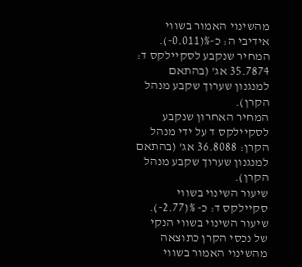מהשינוי האמור בשווי אידיבי ה: כ-%(0.011-).
המחיר שנקבע לסקיילקס ד: 35.7874 אג' (בהתאם למנגנון שערוך שקבע מנהל הקרן).
המחיר האחרון שנקבע לסקיילקס ד על ידי מנהל הקרן: 36.8088 אג' (בהתאם למנגנון שערוך שקבע מנהל הקרן).
שיעור השינוי בשווי סקיילקס ד: כ- %(2.77-).
שיעור השינוי בשווי הנקי של נכסי הקרן כתוצאה מהשינוי האמור בשווי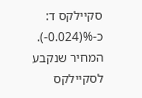סקיילקס ד: כ-%(0.024-).
המחיר שנקבע לסקיילקס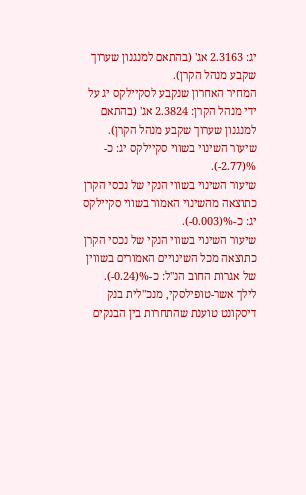יג: 2.3163 אג' (בהתאם למנגנון שערוך שקבע מנהל הקרן).
המחיר האחרון שנקבע לסקיילקס יג על ידי מנהל הקרן: 2.3824 אג' (בהתאם למנגנון שערוך שקבע מנהל הקרן).
שיעור השינוי בשווי סקיילקס יג: כ- %(2.77-).
שיעור השינוי בשווי הנקי של נכסי הקרן כתוצאה מהשינוי האמור בשווי סקיילקס יג: כ-%(0.003-).
שיעור השינוי בשווי הנקי של נכסי הקרן כתוצאה מכל השינויים האמורים בשווין של אגרות החוב הנ"ל: כ-%(0.24-).
לילך אשר-טופילסקי, מנכ"לית בנק דיסקונט טוענת שהתחרות בין הבנקים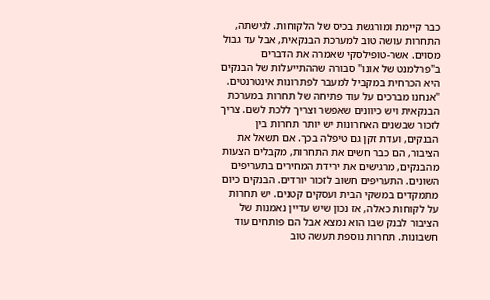כבר קיימת ומורגשת בכיס של הלקוחות. לגישתה, התחרות עושה טוב למערכת הבנקאית, אבל עד גבול מסוים. אשר-טופילסקי שאמרה את הדברים ב"פרלמנט של אונו" סבורה שההתייעלות של הבנקים היא הכרחית במקביל למעבר לפתרונות אינטרנטים.
"אנחנו מברכים על עוד פתיחה של תחרות במערכת הבנקאית ויש כיוונים שאפשר וצריך ללכת לשם. צריך לזכור שבשנים האחרונות יש יותר תחרות בין הבנקים, ועדת זקן גם טיפלה בכך. אם תשאל את הציבור, הם כבר חשים את התחרות, מקבלים הצעות מהבנקים, מרגישים את ירידת המחירים בתעריפים השונים. התעריפים חשוב לזכור יורדים. הבנקים כיום מתמקדים במשקי הבית ועסקים קטנים. יש תחרות על לקוחות כאלה, אז נכון שיש עדיין נאמנות של הציבור לבנק שבו הוא נמצא אבל הם פותחים עוד חשבונות. תחרות נוספת תעשה טוב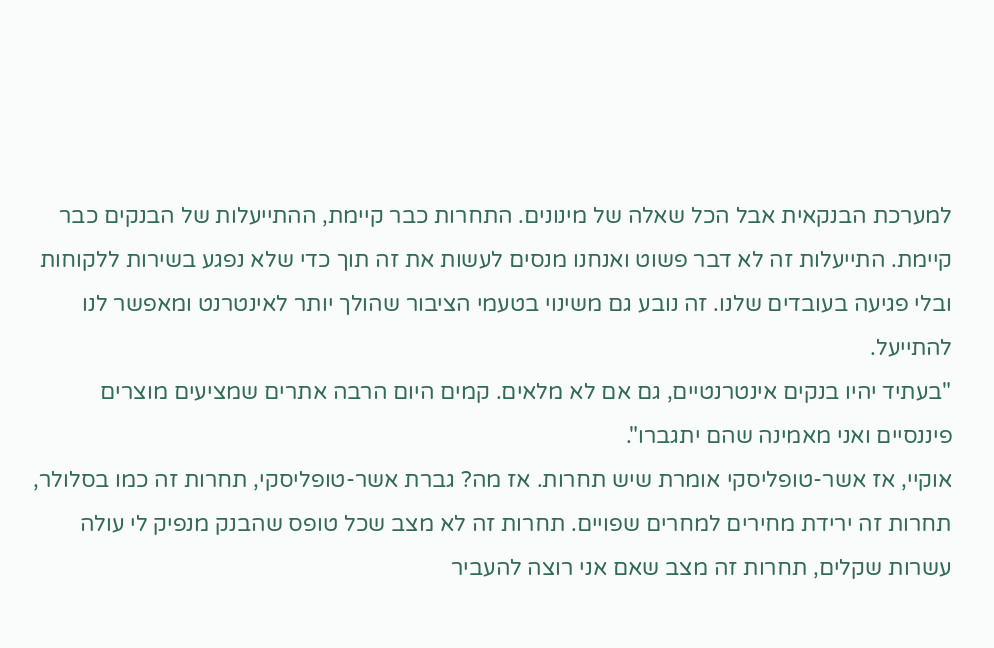למערכת הבנקאית אבל הכל שאלה של מינונים. התחרות כבר קיימת, ההתייעלות של הבנקים כבר קיימת. התייעלות זה לא דבר פשוט ואנחנו מנסים לעשות את זה תוך כדי שלא נפגע בשירות ללקוחות ובלי פגיעה בעובדים שלנו. זה נובע גם משינוי בטעמי הציבור שהולך יותר לאינטרנט ומאפשר לנו להתייעל.
"בעתיד יהיו בנקים אינטרנטיים, גם אם לא מלאים. קמים היום הרבה אתרים שמציעים מוצרים פיננסיים ואני מאמינה שהם יתגברו".
אוקיי, אז אשר-טופליסקי אומרת שיש תחרות. אז מה? גברת אשר-טופליסקי, תחרות זה כמו בסלולר, תחרות זה ירידת מחירים למחרים שפויים. תחרות זה לא מצב שכל טופס שהבנק מנפיק לי עולה עשרות שקלים, תחרות זה מצב שאם אני רוצה להעביר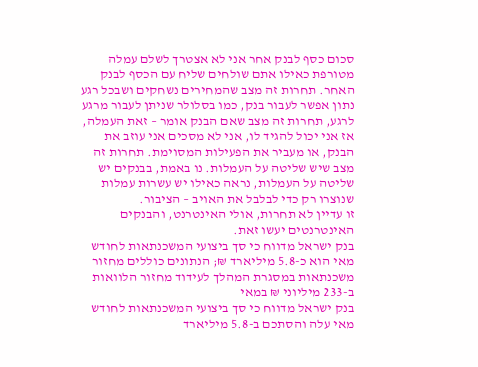סכום כסף לבנק אחר אני לא אצטרך לשלם עמלה מטורפת כאילו אתם שולחים שליח עם הכסף לבנק האחר. תחרות זה מצב שהמחירים נשחקים ושבכל רגע נתון אפשר לעבור בנק, כמו בסלולר שניתן לעבור מרגע לרגע, תחרות זה מצב שאם הבנק אומר – זאת העמלה, אז אני יכול להגיד לו, אני לא מסכים אני עוזב את הבנק, או מעביר את הפעילות המסוימת. תחרות זה מצב שיש שליטה על העמלות. נו באמת, בבנקים יש שליטה על העמלות, נראה כאילו יש עשרות עמלות שנוצרו רק כדי לבלבל את האויב – הציבור.
זו עדיין לא תחרות, אולי האינטרנט, והבנקים האינטרנטים יעשו זאת.
בנק ישראל מדווח כי סך ביצועי המשכנתאות לחודש מאי הוא כ-5.8 מיליארד ₪; הנתונים כוללים מחזור משכנתאות במסגרת המהלך לעידוד מחזור הלוואות ב-233 מיליוני ₪ במאי
בנק ישראל מדווח כי סך ביצועי המשכנתאות לחודש מאי עלה והסתכם ב-5.8 מיליארד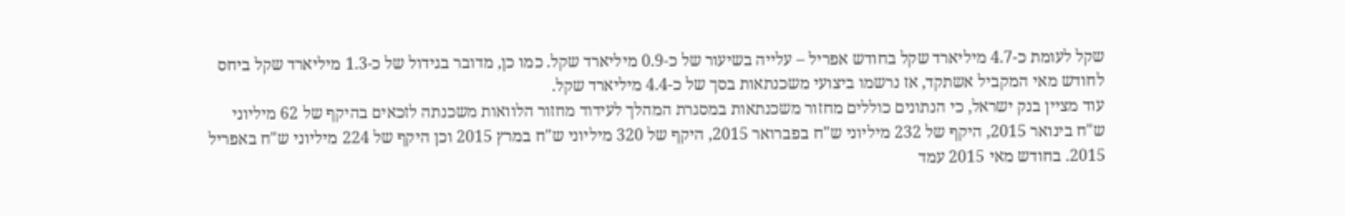שקל לעומת כ-4.7 מיליארד שקל בחודש אפריל – עלייה בשיעור של כ-0.9 מיליארד שקל. כמו כן, מדובר בגידול של כ-1.3 מיליארד שקל ביחס לחודש מאי המקביל אשתקד, אז נרשמו ביצועי משכנתאות בסך של כ-4.4 מיליארד שקל.
עוד מציין בנק ישראל, כי הנתונים כוללים מחזור משכנתאות במסגרת המהלך לעידוד מחזור הלוואות משכנתה לזכאים בהיקף של 62 מיליוני ש"ח בינואר 2015, היקף של 232 מיליוני ש"ח בפברואר 2015, היקף של 320 מיליוני ש"ח במרץ 2015 וכן היקף של 224 מיליוני ש"ח באפריל 2015. בחודש מאי 2015 עמד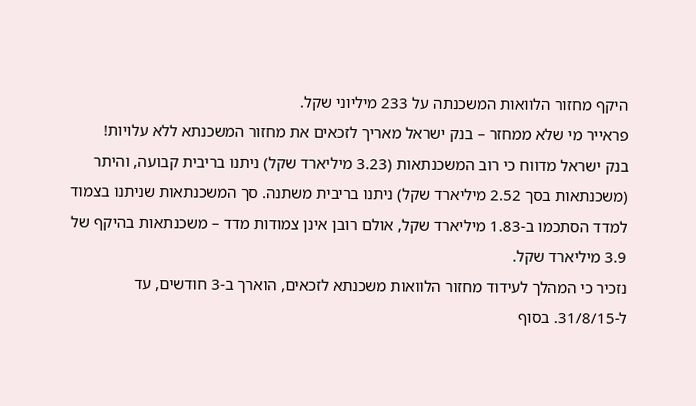היקף מחזור הלוואות המשכנתה על 233 מיליוני שקל.
פראייר מי שלא ממחזר – בנק ישראל מאריך לזכאים את מחזור המשכנתא ללא עלויות!
בנק ישראל מדווח כי רוב המשכנתאות (3.23 מיליארד שקל) ניתנו בריבית קבועה, והיתר (משכנתאות בסך 2.52 מיליארד שקל) ניתנו בריבית משתנה. סך המשכנתאות שניתנו בצמוד למדד הסתכמו ב-1.83 מיליארד שקל, אולם רובן אינן צמודות מדד – משכנתאות בהיקף של 3.9 מיליארד שקל.
נזכיר כי המהלך לעידוד מחזור הלוואות משכנתא לזכאים, הוארך ב-3 חודשים, עד ל-31/8/15. בסוף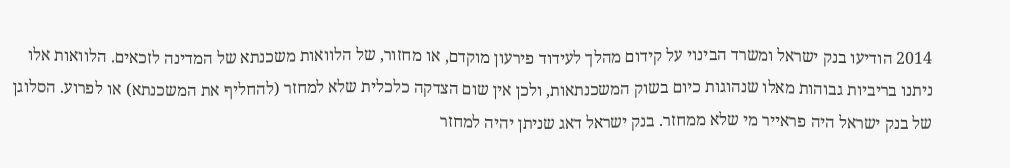2014 הודיעו בנק ישראל ומשרד הבינוי על קידום מהלך לעידוד פירעון מוקדם, או מחזור, של הלוואות משכנתא של המדינה לזכאים. הלוואות אלו ניתנו בריביות גבוהות מאלו שנהוגות כיום בשוק המשכנתאות, ולכן אין שום הצדקה כלכלית שלא למחזר (להחליף את המשכנתא) או לפרוע. הסלוגן של בנק ישראל היה פראייר מי שלא ממחזר. בנק ישראל דאג שניתן יהיה למחזר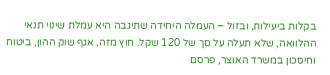בקלות ביעילות, ובזול – העמלה היחידה שתיגבה היא עמלת שינוי תנאי ההלוואה, שלא תעלה על סך של 120 שקל. חוץ מזה, אגף שוק ההון, ביטוח וחיסכון במשרד האוצר, פרסם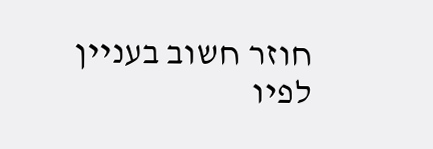חוזר חשוב בעניין לפיו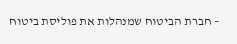– חברת הביטוח שמנהלות את פוליסת ביטוח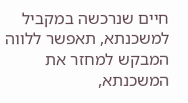חיים שנרכשה במקביל למשכנתא, תאפשר ללווה המבקש למחזר את המשכנתא,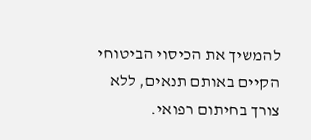להמשיך את הכיסוי הביטוחי הקיים באותם תנאים, ללא צורך בחיתום רפואי.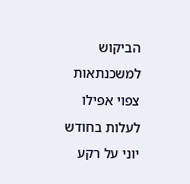הביקוש למשכנתאות צפוי אפילו לעלות בחודש יוני על רקע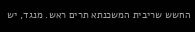החשש שריבית המשכנתא תרים ראש. מנגד, יש